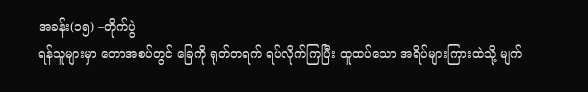အခန်း(၁၅) –တိုက်ပွဲ
ရန်သူများမှာ တောအစပ်တွင် ခြေကို ရုတ်တရက် ရပ်လိုက်ကြပြီး ထူထပ်သော အရိပ်များကြားထဲသို့ မျက်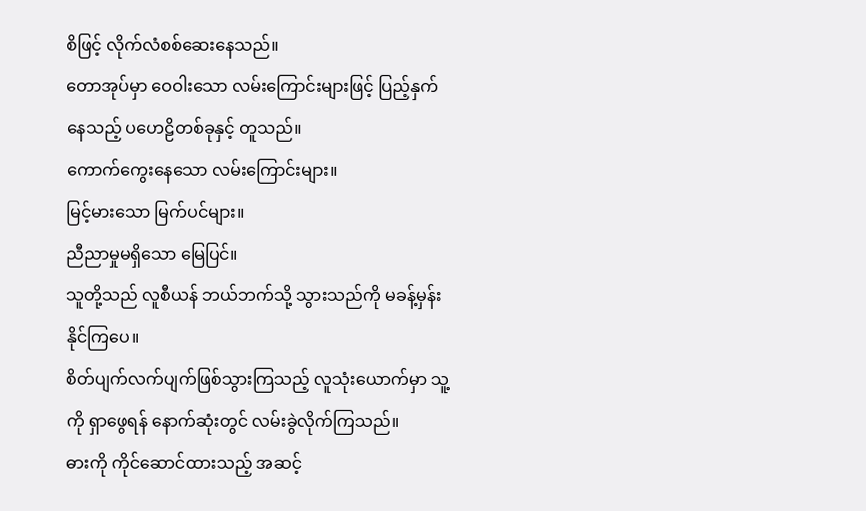စိဖြင့် လိုက်လံစစ်ဆေးနေသည်။
တောအုပ်မှာ ဝေဝါးသော လမ်းကြောင်းများဖြင့် ပြည့်နှက်နေသည့် ပဟေဠိတစ်ခုနှင့် တူသည်။
ကောက်ကွေးနေသော လမ်းကြောင်းများ။
မြင့်မားသော မြက်ပင်များ။
ညီညာမှုမရှိသော မြေပြင်။
သူတို့သည် လူစီယန် ဘယ်ဘက်သို့ သွားသည်ကို မခန့်မှန်းနိုင်ကြပေ။
စိတ်ပျက်လက်ပျက်ဖြစ်သွားကြသည့် လူသုံးယောက်မှာ သူ့ကို ရှာဖွေရန် နောက်ဆုံးတွင် လမ်းခွဲလိုက်ကြသည်။
ဓားကို ကိုင်ဆောင်ထားသည့် အဆင့်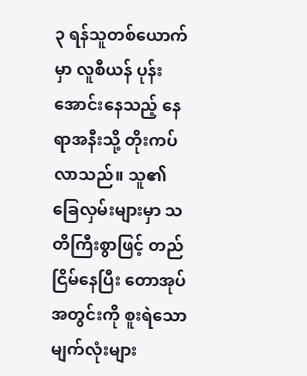၃ ရန်သူတစ်ယောက်မှာ လူစီယန် ပုန်းအောင်းနေသည့် နေရာအနီးသို့ တိုးကပ်လာသည်။ သူ၏ ခြေလှမ်းများမှာ သတိကြီးစွာဖြင့် တည်ငြိမ်နေပြီး တောအုပ်အတွင်းကို စူးရဲသော မျက်လုံးများ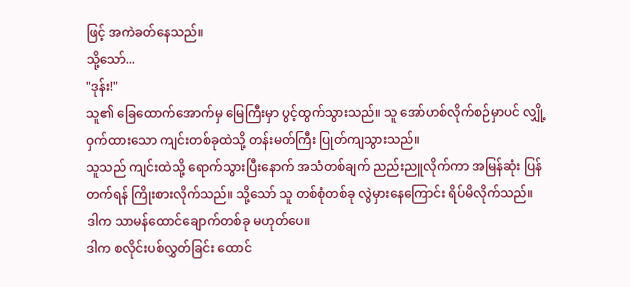ဖြင့် အကဲခတ်နေသည်။
သို့သော်...
"ဒုန်း!"
သူ၏ ခြေထောက်အောက်မှ မြေကြီးမှာ ပွင့်ထွက်သွားသည်။ သူ အော်ဟစ်လိုက်စဉ်မှာပင် လျှို့ဝှက်ထားသော ကျင်းတစ်ခုထဲသို့ တန်းမတ်ကြီး ပြုတ်ကျသွားသည်။
သူသည် ကျင်းထဲသို့ ရောက်သွားပြီးနောက် အသံတစ်ချက် ညည်းညူလိုက်ကာ အမြန်ဆုံး ပြန်တက်ရန် ကြိုးစားလိုက်သည်။ သို့သော် သူ တစ်စုံတစ်ခု လွဲမှားနေကြောင်း ရိပ်မိလိုက်သည်။
ဒါက သာမန်ထောင်ချောက်တစ်ခု မဟုတ်ပေ။
ဒါက စလိုင်းပစ်လွှတ်ခြင်း ထောင်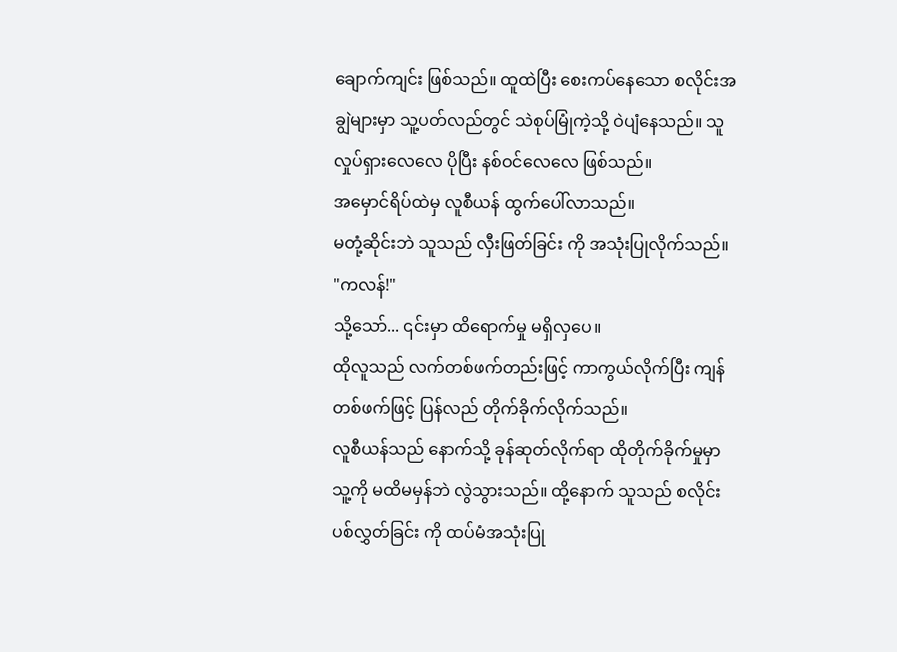ချောက်ကျင်း ဖြစ်သည်။ ထူထဲပြီး စေးကပ်နေသော စလိုင်းအချွဲများမှာ သူ့ပတ်လည်တွင် သဲစုပ်မြုံကဲ့သို့ ဝဲပျံနေသည်။ သူ လှုပ်ရှားလေလေ ပိုပြီး နစ်ဝင်လေလေ ဖြစ်သည်။
အမှောင်ရိပ်ထဲမှ လူစီယန် ထွက်ပေါ်လာသည်။
မတုံ့ဆိုင်းဘဲ သူသည် လှီးဖြတ်ခြင်း ကို အသုံးပြုလိုက်သည်။
"ကလန်!"
သို့သော်... ၎င်းမှာ ထိရောက်မှု မရှိလှပေ။
ထိုလူသည် လက်တစ်ဖက်တည်းဖြင့် ကာကွယ်လိုက်ပြီး ကျန်တစ်ဖက်ဖြင့် ပြန်လည် တိုက်ခိုက်လိုက်သည်။
လူစီယန်သည် နောက်သို့ ခုန်ဆုတ်လိုက်ရာ ထိုတိုက်ခိုက်မှုမှာ သူ့ကို မထိမမှန်ဘဲ လွဲသွားသည်။ ထို့နောက် သူသည် စလိုင်းပစ်လွှတ်ခြင်း ကို ထပ်မံအသုံးပြု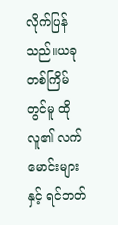လိုက်ပြန်သည်။ယခုတစ်ကြိမ်တွင်မူ ထိုလူ၏ လက်မောင်းများနှင့် ရင်ဘတ်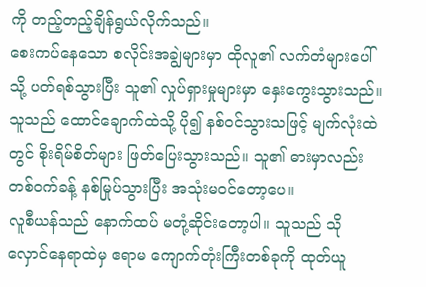ကို တည့်တည့်ချိန်ရွယ်လိုက်သည်။
စေးကပ်နေသော စလိုင်းအချွဲများမှာ ထိုလူ၏ လက်တံများပေါ်သို့ ပတ်ရစ်သွားပြီး သူ၏ လှုပ်ရှားမှုများမှာ နှေးကွေးသွားသည်။ သူသည် ထောင်ချောက်ထဲသို့ ပို၍ နစ်ဝင်သွားသဖြင့် မျက်လုံးထဲတွင် စိုးရိမ်စိတ်များ ဖြတ်ပြေးသွားသည်။ သူ၏ ဓားမှာလည်း တစ်ဝက်ခန့် နစ်မြုပ်သွားပြီး အသုံးမဝင်တော့ပေ။
လူစီယန်သည် နောက်ထပ် မတုံ့ဆိုင်းတော့ပါ။ သူသည် သိုလှောင်နေရာထဲမှ ဧရာမ ကျောက်တုံးကြီးတစ်ခုကို ထုတ်ယူ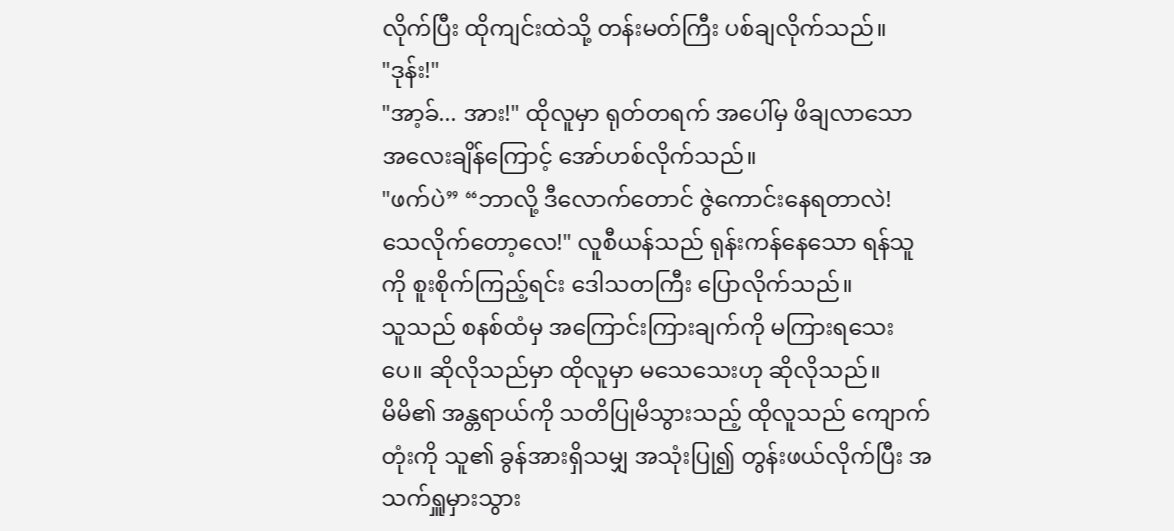လိုက်ပြီး ထိုကျင်းထဲသို့ တန်းမတ်ကြီး ပစ်ချလိုက်သည်။
"ဒုန်း!"
"အာ့ခ်... အား!" ထိုလူမှာ ရုတ်တရက် အပေါ်မှ ဖိချလာသော အလေးချိန်ကြောင့် အော်ဟစ်လိုက်သည်။
"ဖက်ပဲ” “ဘာလို့ ဒီလောက်တောင် ဇွဲကောင်းနေရတာလဲ! သေလိုက်တော့လေ!" လူစီယန်သည် ရုန်းကန်နေသော ရန်သူကို စူးစိုက်ကြည့်ရင်း ဒေါသတကြီး ပြောလိုက်သည်။
သူသည် စနစ်ထံမှ အကြောင်းကြားချက်ကို မကြားရသေးပေ။ ဆိုလိုသည်မှာ ထိုလူမှာ မသေသေးဟု ဆိုလိုသည်။
မိမိ၏ အန္တရာယ်ကို သတိပြုမိသွားသည့် ထိုလူသည် ကျောက်တုံးကို သူ၏ ခွန်အားရှိသမျှ အသုံးပြု၍ တွန်းဖယ်လိုက်ပြီး အသက်ရှူမှားသွား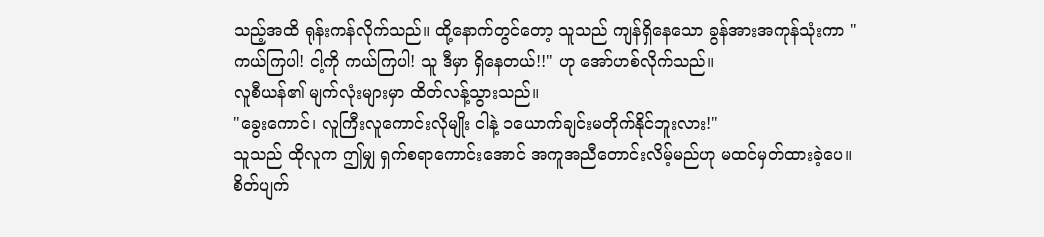သည့်အထိ ရုန်းကန်လိုက်သည်။ ထို့နောက်တွင်တော့ သူသည် ကျန်ရှိနေသော ခွန်အားအကုန်သုံးကာ "ကယ်ကြပါ! ငါ့ကို ကယ်ကြပါ! သူ ဒီမှာ ရှိနေတယ်!!" ဟု အော်ဟစ်လိုက်သည်။
လူစီယန်၏ မျက်လုံးများမှာ ထိတ်လန့်သွားသည်။
"ခွေးကောင်၊ လူကြီးလူကောင်းလိုမျိုး ငါနဲ့ ၁ယောက်ချင်းမတိုက်နိုင်ဘူးလား!"
သူသည် ထိုလူက ဤမျှ ရှက်စရာကောင်းအောင် အကူအညီတောင်းလိမ့်မည်ဟု မထင်မှတ်ထားခဲ့ပေ။
စိတ်ပျက်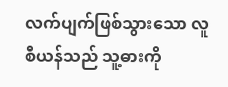လက်ပျက်ဖြစ်သွားသော လူစီယန်သည် သူ့ဓားကို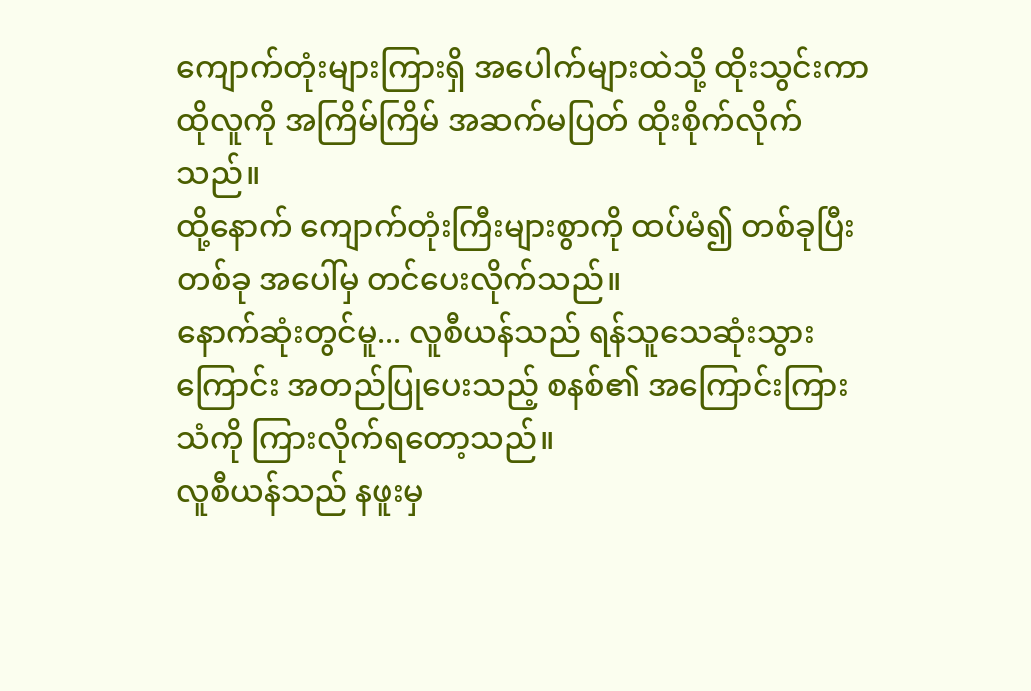ကျောက်တုံးများကြားရှိ အပေါက်များထဲသို့ ထိုးသွင်းကာ ထိုလူကို အကြိမ်ကြိမ် အဆက်မပြတ် ထိုးစိုက်လိုက်သည်။
ထို့နောက် ကျောက်တုံးကြီးများစွာကို ထပ်မံ၍ တစ်ခုပြီးတစ်ခု အပေါ်မှ တင်ပေးလိုက်သည်။
နောက်ဆုံးတွင်မူ... လူစီယန်သည် ရန်သူသေဆုံးသွားကြောင်း အတည်ပြုပေးသည့် စနစ်၏ အကြောင်းကြားသံကို ကြားလိုက်ရတော့သည်။
လူစီယန်သည် နဖူးမှ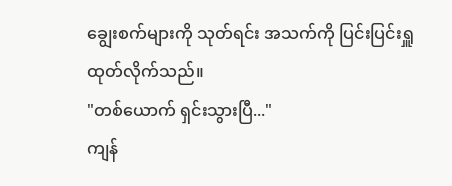ချွေးစက်များကို သုတ်ရင်း အသက်ကို ပြင်းပြင်းရှူထုတ်လိုက်သည်။
"တစ်ယောက် ရှင်းသွားပြီ..."
ကျန်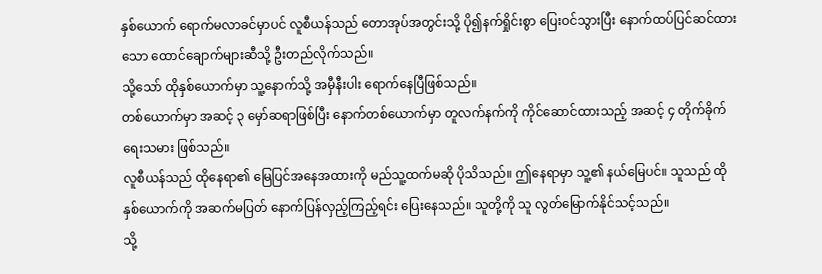နှစ်ယောက် ရောက်မလာခင်မှာပင် လူစီယန်သည် တောအုပ်အတွင်းသို့ ပို၍နက်ရှိုင်းစွာ ပြေးဝင်သွားပြီး နောက်ထပ်ပြင်ဆင်ထားသော ထောင်ချောက်များဆီသို့ ဦးတည်လိုက်သည်။
သို့သော် ထိုနှစ်ယောက်မှာ သူ့နောက်သို့ အမှီနီးပါး ရောက်နေပြီဖြစ်သည်။
တစ်ယောက်မှာ အဆင့် ၃ မှော်ဆရာဖြစ်ပြီး နောက်တစ်ယောက်မှာ တူလက်နက်ကို ကိုင်ဆောင်ထားသည့် အဆင့် ၄ တိုက်ခိုက်ရေးသမား ဖြစ်သည်။
လူစီယန်သည် ထိုနေရာ၏ မြေပြင်အနေအထားကို မည်သူ့ထက်မဆို ပိုသိသည်။ ဤနေရာမှာ သူ့၏ နယ်မြေပင်။ သူသည် ထိုနှစ်ယောက်ကို အဆက်မပြတ် နောက်ပြန်လှည့်ကြည့်ရင်း ပြေးနေသည်။ သူတို့ကို သူ လွတ်မြောက်နိုင်သင့်သည်။
သို့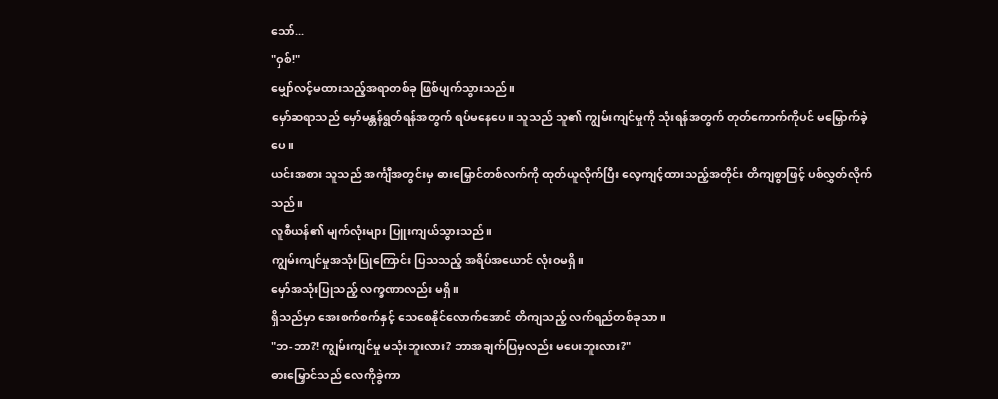သော်...
"ဝှစ်!"
မျှော်လင့်မထားသည့်အရာတစ်ခု ဖြစ်ပျက်သွားသည်။
မှော်ဆရာသည် မှော်မန္တန်ရွတ်ရန်အတွက် ရပ်မနေပေ။ သူသည် သူ၏ ကျွမ်းကျင်မှုကို သုံးရန်အတွက် တုတ်ကောက်ကိုပင် မမြှောက်ခဲ့ပေ။
ယင်းအစား သူသည် အင်္ကျီအတွင်းမှ ဓားမြှောင်တစ်လက်ကို ထုတ်ယူလိုက်ပြီး လေ့ကျင့်ထားသည့်အတိုင်း တိကျစွာဖြင့် ပစ်လွှတ်လိုက်သည်။
လူစီယန်၏ မျက်လုံးများ ပြူးကျယ်သွားသည်။
ကျွမ်းကျင်မှုအသုံးပြုကြောင်း ပြသသည့် အရိပ်အယောင် လုံးဝမရှိ။
မှော်အသုံးပြုသည့် လက္ခဏာလည်း မရှိ။
ရှိသည်မှာ အေးစက်စက်နှင့် သေစေနိုင်လောက်အောင် တိကျသည့် လက်ရည်တစ်ခုသာ။
"ဘ-ဘာ?! ကျွမ်းကျင်မှု မသုံးဘူးလား? ဘာအချက်ပြမှလည်း မပေးဘူးလား?"
ဓားမြှောင်သည် လေကိုခွဲကာ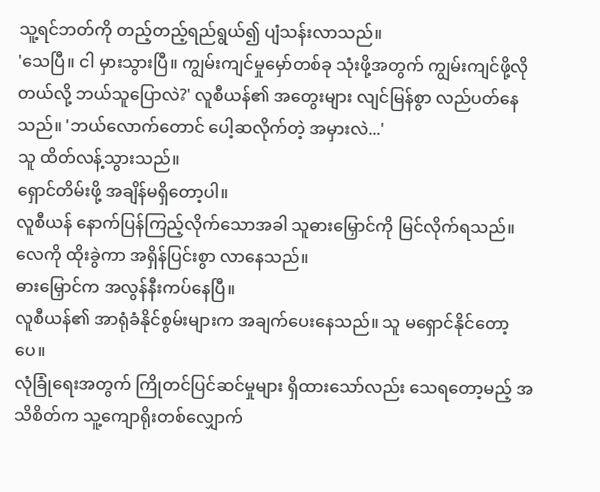သူ့ရင်ဘတ်ကို တည့်တည့်ရည်ရွယ်၍ ပျံသန်းလာသည်။
'သေပြီ။ ငါ မှားသွားပြီ။ ကျွမ်းကျင်မှုမှော်တစ်ခု သုံးဖို့အတွက် ကျွမ်းကျင်ဖို့လိုတယ်လို့ ဘယ်သူပြောလဲ?' လူစီယန်၏ အတွေးများ လျင်မြန်စွာ လည်ပတ်နေသည်။ 'ဘယ်လောက်တောင် ပေါ့ဆလိုက်တဲ့ အမှားလဲ...'
သူ ထိတ်လန့်သွားသည်။
ရှောင်တိမ်းဖို့ အချိန်မရှိတော့ပါ။
လူစီယန် နောက်ပြန်ကြည့်လိုက်သောအခါ သူဓားမြှောင်ကို မြင်လိုက်ရသည်။
လေကို ထိုးခွဲကာ အရှိန်ပြင်းစွာ လာနေသည်။
ဓားမြှောင်က အလွန်နီးကပ်နေပြီ။
လူစီယန်၏ အာရုံခံနိုင်စွမ်းများက အချက်ပေးနေသည်။ သူ မရှောင်နိုင်တော့ပေ။
လုံခြုံရေးအတွက် ကြိုတင်ပြင်ဆင်မှုများ ရှိထားသော်လည်း သေရတော့မည့် အသိစိတ်က သူ့ကျောရိုးတစ်လျှောက်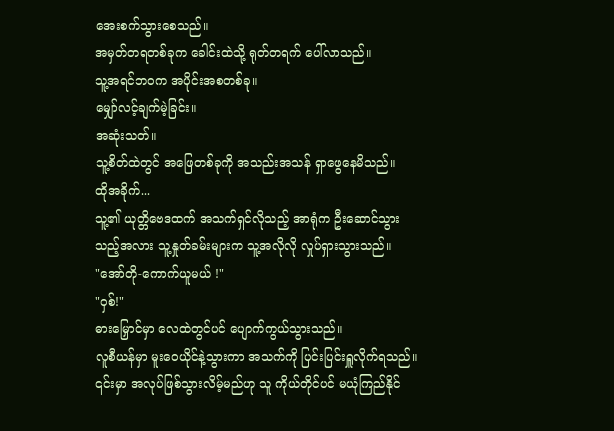အေးစက်သွားစေသည်။
အမှတ်တရတစ်ခုက ခေါင်းထဲသို့ ရုတ်တရက် ပေါ်လာသည်။
သူ့အရင်ဘဝက အပိုင်းအစတစ်ခု။
မျှော်လင့်ချက်မဲ့ခြင်း။
အဆုံးသတ်။
သူ့စိတ်ထဲတွင် အဖြေတစ်ခုကို အသည်းအသန် ရှာဖွေနေမိသည်။
ထိုအခိုက်...
သူ့၏ ယုတ္တိဗေဒထက် အသက်ရှင်လိုသည့် အာရုံက ဦးဆောင်သွားသည့်အလား သူ့နှုတ်ခမ်းများက သူ့အလိုလို လှုပ်ရှားသွားသည်။
"အော်တို-ကောက်ယူမယ် !"
"ဝှစ်!"
ဓားမြှောင်မှာ လေထဲတွင်ပင် ပျောက်ကွယ်သွားသည်။
လူစီယန်မှာ မူးဝေယိုင်နဲ့သွားကာ အသက်ကို ပြင်းပြင်းရှူလိုက်ရသည်။ ၎င်းမှာ အလုပ်ဖြစ်သွားလိမ့်မည်ဟု သူ ကိုယ်တိုင်ပင် မယုံကြည်နိုင်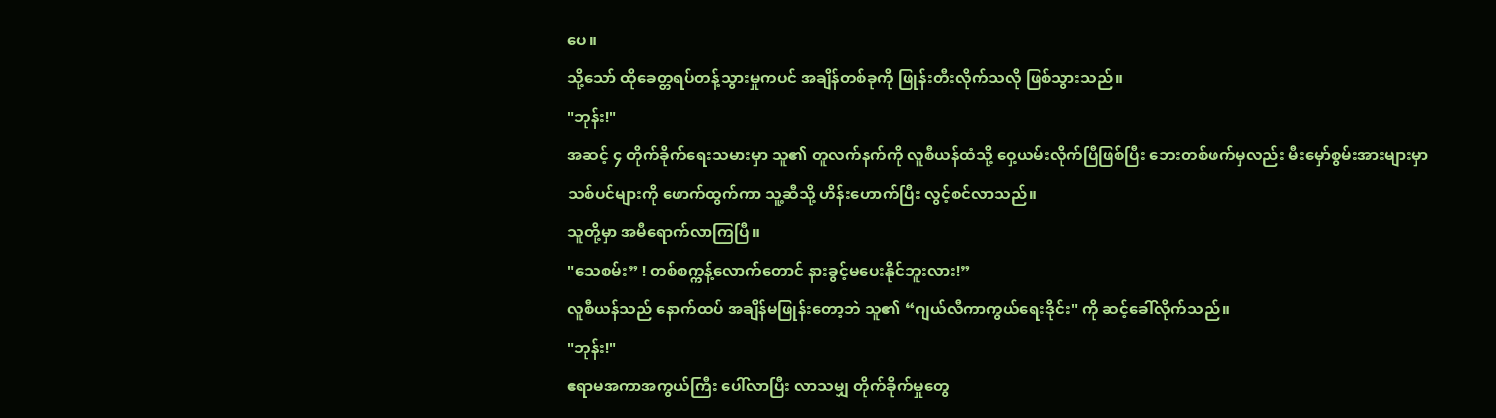ပေ။
သို့သော် ထိုခေတ္တရပ်တန့်သွားမှုကပင် အချိန်တစ်ခုကို ဖြုန်းတီးလိုက်သလို ဖြစ်သွားသည်။
"ဘုန်း!"
အဆင့် ၄ တိုက်ခိုက်ရေးသမားမှာ သူ၏ တူလက်နက်ကို လူစီယန်ထံသို့ ဝှေ့ယမ်းလိုက်ပြီဖြစ်ပြီး ဘေးတစ်ဖက်မှလည်း မီးမှော်စွမ်းအားများမှာ သစ်ပင်များကို ဖောက်ထွက်ကာ သူ့ဆီသို့ ဟိန်းဟောက်ပြီး လွင့်စင်လာသည်။
သူတို့မှာ အမီရောက်လာကြပြီ။
"သေစမ်း” ! တစ်စက္ကန့်လောက်တောင် နားခွင့်မပေးနိုင်ဘူးလား!”
လူစီယန်သည် နောက်ထပ် အချိန်မဖြုန်းတော့ဘဲ သူ၏ “ဂျယ်လီကာကွယ်ရေးဒိုင်း" ကို ဆင့်ခေါ်လိုက်သည်။
"ဘုန်း!"
ဧရာမအကာအကွယ်ကြီး ပေါ်လာပြီး လာသမျှ တိုက်ခိုက်မှုတွေ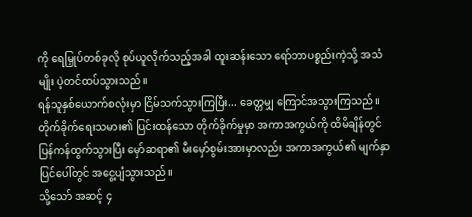ကို ရေမြှုပ်တစ်ခုလို စုပ်ယူလိုက်သည့်အခါ ထူးဆန်းသော ရော်ဘာပစ္စည်းကဲ့သို့ အသံမျိုး ပဲ့တင်ထပ်သွားသည်။
ရန်သူနှစ်ယောက်စလုံးမှာ ငြိမ်သက်သွားကြပြီး... ခေတ္တမျှ ကြောင်အသွားကြသည်။
တိုက်ခိုက်ရေးသမား၏ ပြင်းထန်သော တိုက်ခိုက်မှုမှာ အကာအကွယ်ကို ထိမိချိန်တွင် ပြန်ကန်ထွက်သွားပြီး မှော်ဆရာ၏ မီးမှော်စွမ်းအားမှာလည်း အကာအကွယ်၏ မျက်နှာပြင်ပေါ်တွင် အငွေ့ပျံသွားသည်။
သို့သော် အဆင့် ၄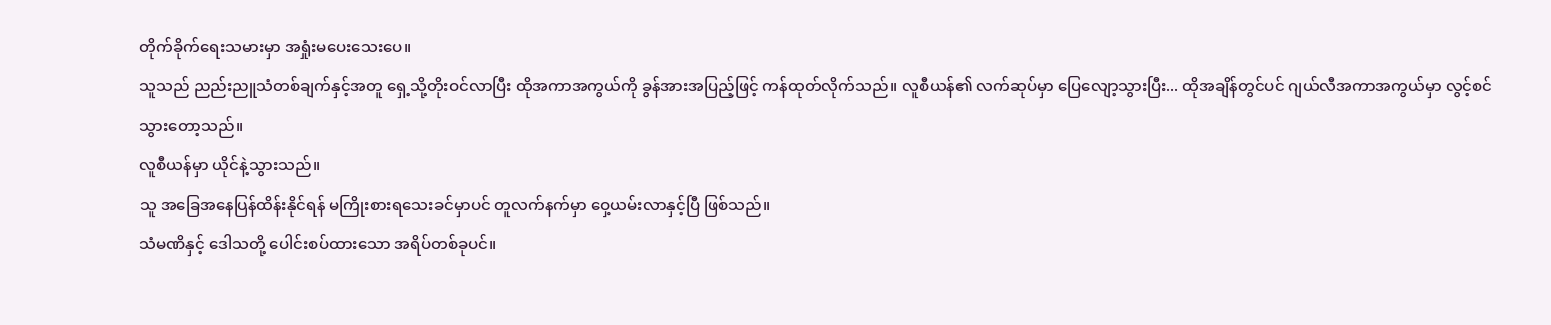တိုက်ခိုက်ရေးသမားမှာ အရှုံးမပေးသေးပေ။
သူသည် ညည်းညူသံတစ်ချက်နှင့်အတူ ရှေ့သို့တိုးဝင်လာပြီး ထိုအကာအကွယ်ကို ခွန်အားအပြည့်ဖြင့် ကန်ထုတ်လိုက်သည်။ လူစီယန်၏ လက်ဆုပ်မှာ ပြေလျော့သွားပြီး... ထိုအချိန်တွင်ပင် ဂျယ်လီအကာအကွယ်မှာ လွင့်စင်သွားတော့သည်။
လူစီယန်မှာ ယိုင်နဲ့သွားသည်။
သူ အခြေအနေပြန်ထိန်းနိုင်ရန် မကြိုးစားရသေးခင်မှာပင် တူလက်နက်မှာ ဝှေ့ယမ်းလာနှင့်ပြီ ဖြစ်သည်။
သံမဏိနှင့် ဒေါသတို့ ပေါင်းစပ်ထားသော အရိပ်တစ်ခုပင်။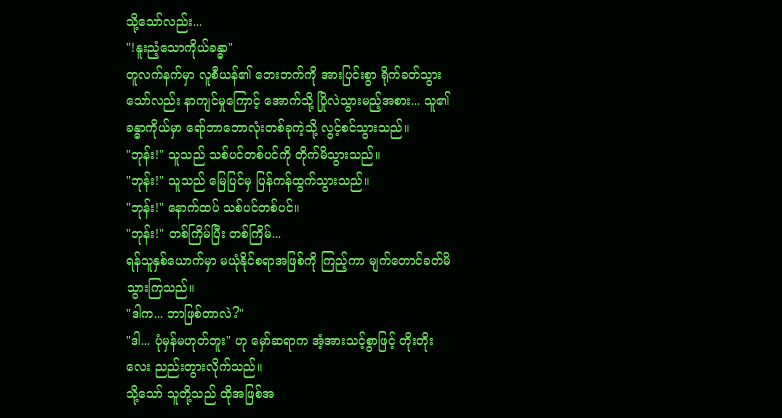သို့သော်လည်း...
"!နူးညံ့သောကိုယ်ခန္ဓာ"
တူလက်နက်မှာ လူစီယန်၏ ဘေးဘက်ကို အားပြင်းစွာ ရိုက်ခတ်သွားသော်လည်း နာကျင်မှုကြောင့် အောက်သို့ ပြိုလဲသွားမည့်အစား... သူ၏ ခန္ဓာကိုယ်မှာ ရော်ဘာဘောလုံးတစ်ခုကဲ့သို့ လွင့်စင်သွားသည်။
"ဘုန်း!" သူသည် သစ်ပင်တစ်ပင်ကို တိုက်မိသွားသည်။
"ဘုန်း!" သူသည် မြေပြင်မှ ပြန်ကန်ထွက်သွားသည်။
"ဘုန်း!" နောက်ထပ် သစ်ပင်တစ်ပင်။
"ဘုန်း!" တစ်ကြိမ်ပြီး တစ်ကြိမ်...
ရန်သူနှစ်ယောက်မှာ မယုံနိုင်စရာအဖြစ်ကို ကြည့်ကာ မျက်တောင်ခတ်မိသွားကြသည်။
"ဒါက... ဘာဖြစ်တာလဲ?"
"ဒါ... ပုံမှန်မဟုတ်ဘူး" ဟု မှော်ဆရာက အံ့အားသင့်စွာဖြင့် တိုးတိုးလေး ညည်းတွားလိုက်သည်။
သို့သော် သူတို့သည် ထိုအဖြစ်အ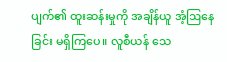ပျက်၏ ထူးဆန်းမှုကို အချိန်ယူ အံ့ဩနေခြင်း မရှိကြပေ။ လူစီယန် သေ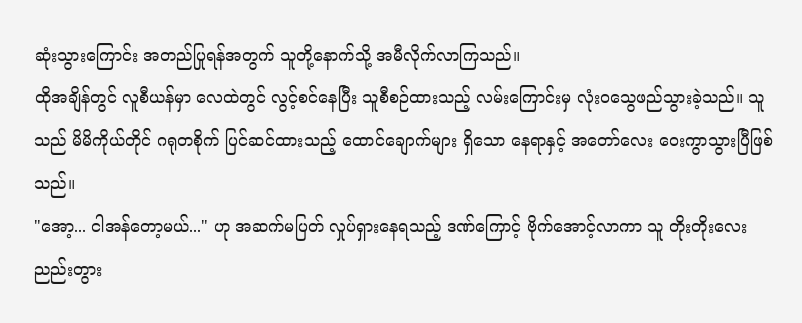ဆုံးသွားကြောင်း အတည်ပြုရန်အတွက် သူတို့နောက်သို့ အမီလိုက်လာကြသည်။
ထိုအချိန်တွင် လူစီယန်မှာ လေထဲတွင် လွင့်စင်နေပြီး သူစီစဉ်ထားသည့် လမ်းကြောင်းမှ လုံးဝသွေဖည်သွားခဲ့သည်။ သူသည် မိမိကိုယ်တိုင် ဂရုတစိုက် ပြင်ဆင်ထားသည့် ထောင်ချောက်များ ရှိသော နေရာနှင့် အတော်လေး ဝေးကွာသွားပြီဖြစ်သည်။
"အော့... ငါအန်တော့မယ်..." ဟု အဆက်မပြတ် လှုပ်ရှားနေရသည့် ဒဏ်ကြောင့် ဗိုက်အောင့်လာကာ သူ တိုးတိုးလေး ညည်းတွား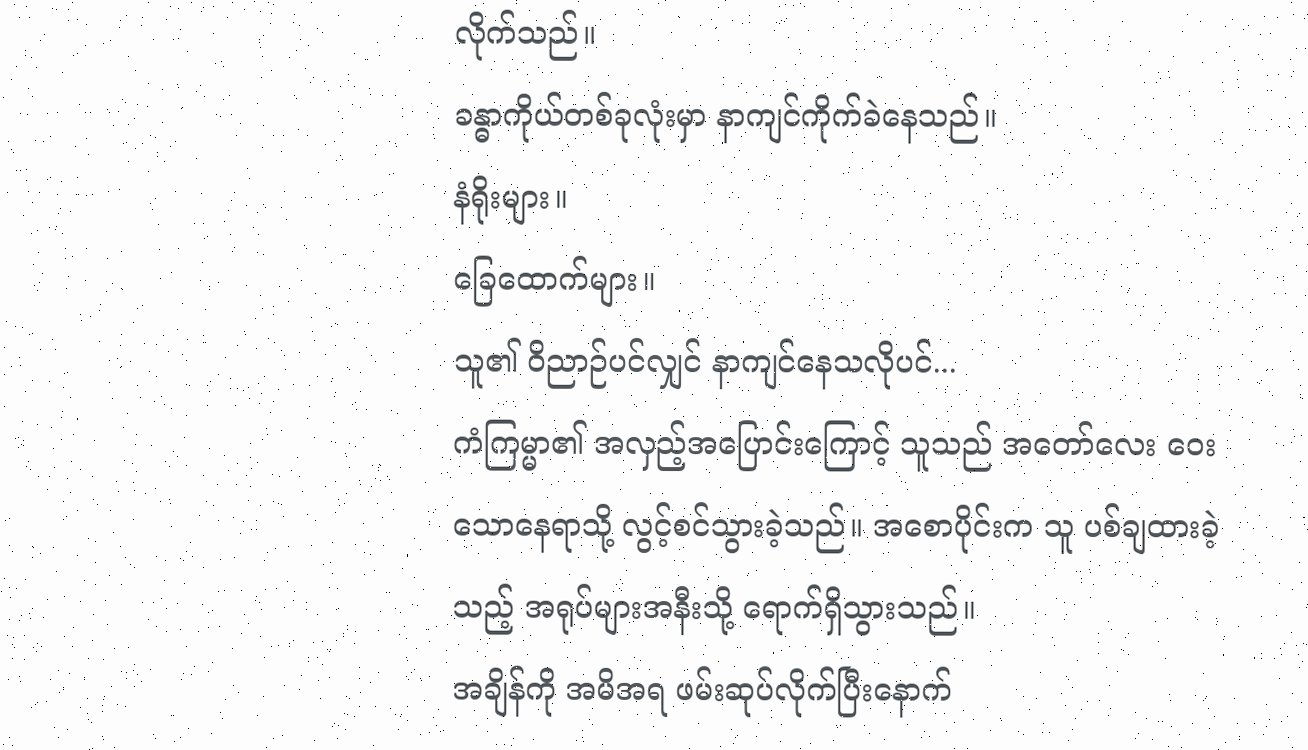လိုက်သည်။
ခန္ဓာကိုယ်တစ်ခုလုံးမှာ နာကျင်ကိုက်ခဲနေသည်။
နံရိုးများ။
ခြေထောက်များ။
သူ၏ ဝိညာဉ်ပင်လျှင် နာကျင်နေသလိုပင်...
ကံကြမ္မာ၏ အလှည့်အပြောင်းကြောင့် သူသည် အတော်လေး ဝေးသောနေရာသို့ လွင့်စင်သွားခဲ့သည်။ အစောပိုင်းက သူ ပစ်ချထားခဲ့သည့် အရုပ်များအနီးသို့ ရောက်ရှိသွားသည်။
အချိန်ကို အမိအရ ဖမ်းဆုပ်လိုက်ပြီးနောက်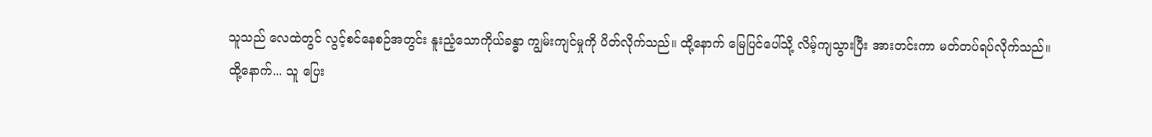သူသည် လေထဲတွင် လွင့်စင်နေစဉ်အတွင်း နူးညံ့သောကိုယ်ခန္ဓာ ကျွမ်းကျင်မှုကို ပိတ်လိုက်သည်။ ထို့နောက် မြေပြင်ပေါ်သို့ လိမ့်ကျသွားပြီး အားတင်းကာ မတ်တပ်ရပ်လိုက်သည်။
ထို့နောက်... သူ ပြေး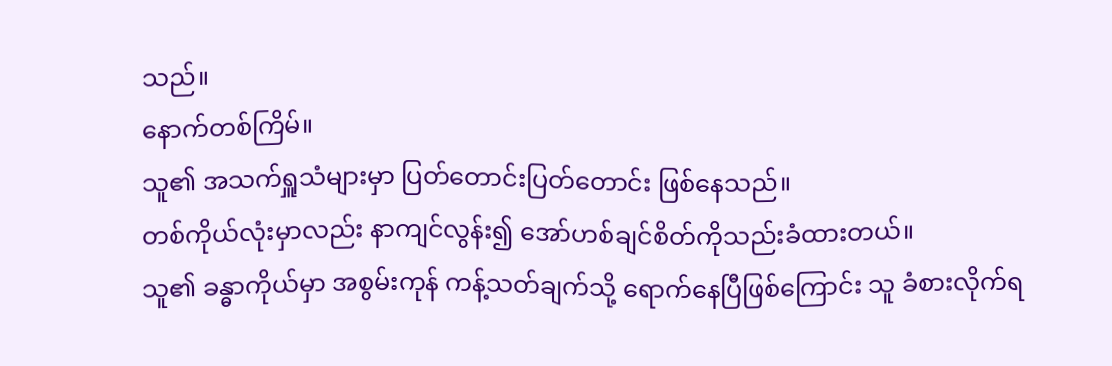သည်။
နောက်တစ်ကြိမ်။
သူ၏ အသက်ရှူသံများမှာ ပြတ်တောင်းပြတ်တောင်း ဖြစ်နေသည်။
တစ်ကိုယ်လုံးမှာလည်း နာကျင်လွန်း၍ အော်ဟစ်ချင်စိတ်ကိုသည်းခံထားတယ်။
သူ၏ ခန္ဓာကိုယ်မှာ အစွမ်းကုန် ကန့်သတ်ချက်သို့ ရောက်နေပြီဖြစ်ကြောင်း သူ ခံစားလိုက်ရ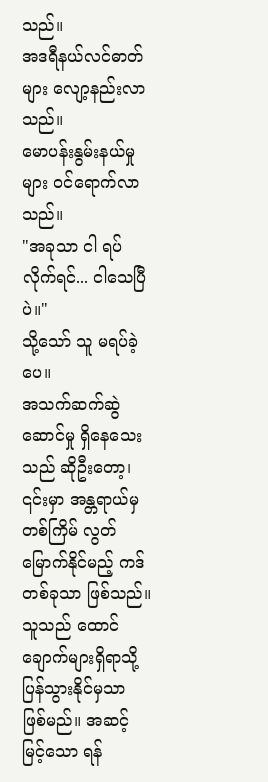သည်။
အဒရီနယ်လင်ဓာတ်များ လျော့နည်းလာသည်။
မောပန်းနွမ်းနယ်မှုများ ဝင်ရောက်လာသည်။
"အခုသာ ငါ ရပ်လိုက်ရင်... ငါသေပြီပဲ။"
သို့သော် သူ မရပ်ခဲ့ပေ။
အသက်ဆက်ဆွဲဆောင်မှု ရှိနေသေးသည် ဆိုဦးတော့၊ ၎င်းမှာ အန္တရာယ်မှ တစ်ကြိမ် လွတ်မြောက်နိုင်မည့် ကဒ်တစ်ခုသာ ဖြစ်သည်။
သူသည် ထောင်ချောက်များရှိရာသို့ ပြန်သွားနိုင်မှသာ ဖြစ်မည်။ အဆင့်မြင့်သော ရန်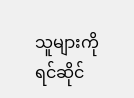သူများကို ရင်ဆိုင်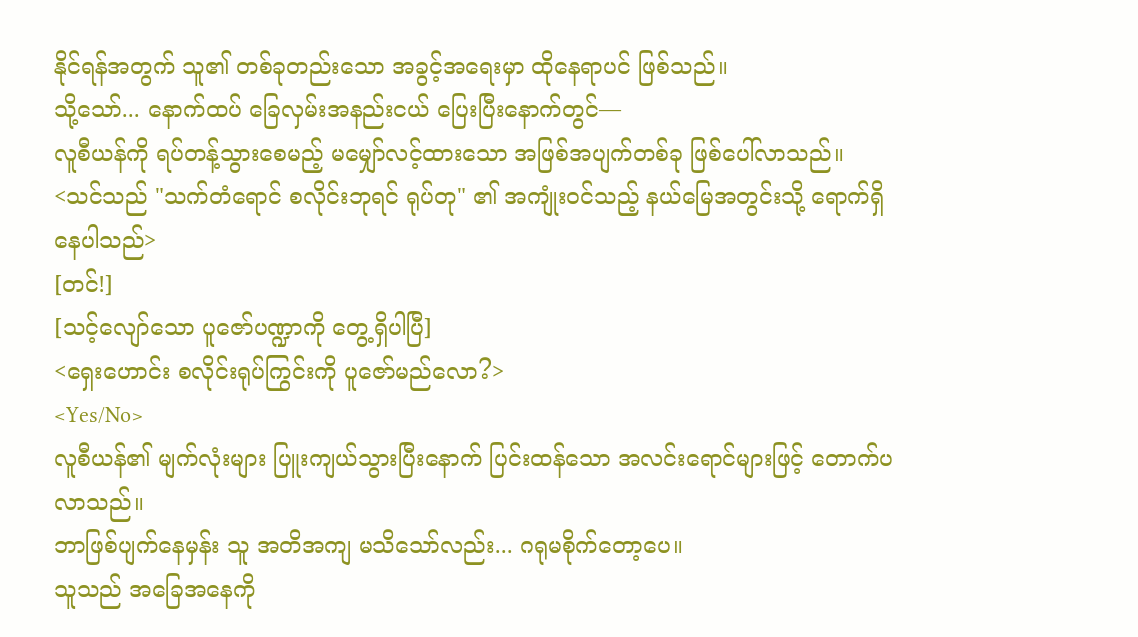နိုင်ရန်အတွက် သူ၏ တစ်ခုတည်းသော အခွင့်အရေးမှာ ထိုနေရာပင် ဖြစ်သည်။
သို့သော်... နောက်ထပ် ခြေလှမ်းအနည်းငယ် ပြေးပြီးနောက်တွင်—
လူစီယန်ကို ရပ်တန့်သွားစေမည့် မမျှော်လင့်ထားသော အဖြစ်အပျက်တစ်ခု ဖြစ်ပေါ်လာသည်။
<သင်သည် "သက်တံရောင် စလိုင်းဘုရင် ရုပ်တု" ၏ အကျုံးဝင်သည့် နယ်မြေအတွင်းသို့ ရောက်ရှိနေပါသည်>
[တင်!]
[သင့်လျော်သော ပူဇော်ပဏ္ဍာကို တွေ့ရှိပါပြီ]
<ရှေးဟောင်း စလိုင်းရုပ်ကြွင်းကို ပူဇော်မည်လော?>
<Yes/No>
လူစီယန်၏ မျက်လုံးများ ပြူးကျယ်သွားပြီးနောက် ပြင်းထန်သော အလင်းရောင်များဖြင့် တောက်ပလာသည်။
ဘာဖြစ်ပျက်နေမှန်း သူ အတိအကျ မသိသော်လည်း... ဂရုမစိုက်တော့ပေ။
သူသည် အခြေအနေကို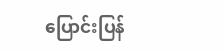ပြောင်းပြန်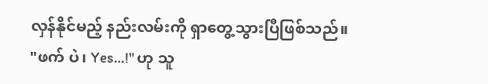လှန်နိုင်မည့် နည်းလမ်းကို ရှာတွေ့သွားပြီဖြစ်သည်။
"ဖက် ပဲ၊ Yes…!" ဟု သူ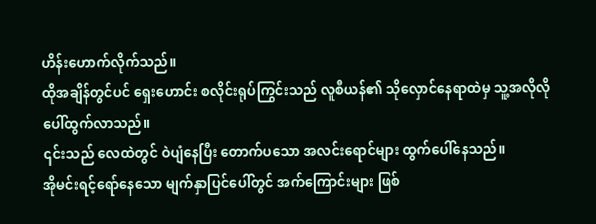ဟိန်းဟောက်လိုက်သည်။
ထိုအချိန်တွင်ပင် ရှေးဟောင်း စလိုင်းရုပ်ကြွင်းသည် လူစီယန်၏ သိုလှောင်နေရာထဲမှ သူ့အလိုလို ပေါ်ထွက်လာသည်။
၎င်းသည် လေထဲတွင် ဝဲပျံနေပြီး တောက်ပသော အလင်းရောင်များ ထွက်ပေါ်နေသည်။
အိုမင်းရင့်ရော်နေသော မျက်နှာပြင်ပေါ်တွင် အက်ကြောင်းများ ဖြစ်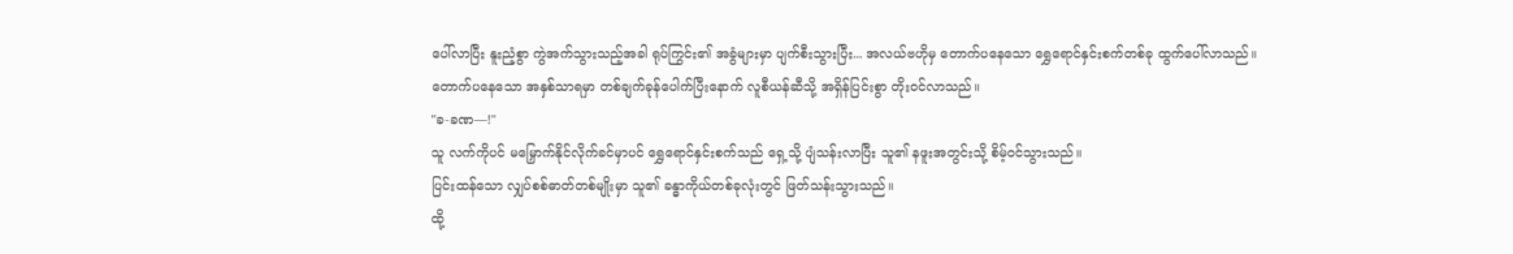ပေါ်လာပြီး နူးညံ့စွာ ကွဲအက်သွားသည့်အခါ ရုပ်ကြွင်း၏ အခွံများမှာ ပျက်စီးသွားပြီး... အလယ်ဗဟိုမှ တောက်ပနေသော ရွှေရောင်နှင်းစက်တစ်ခု ထွက်ပေါ်လာသည်။
တောက်ပနေသော အနှစ်သာရမှာ တစ်ချက်ခုန်ပေါက်ပြီးနောက် လူစီယန်ဆီသို့ အရှိန်ပြင်းစွာ တိုးဝင်လာသည်။
"ခ-ခဏ—!"
သူ လက်ကိုပင် မမြှောက်နိုင်လိုက်ခင်မှာပင် ရွှေရောင်နှင်းစက်သည် ရှေ့သို့ ပျံသန်းလာပြီး သူ၏ နဖူးအတွင်းသို့ စိမ့်ဝင်သွားသည်။
ပြင်းထန်သော လျှပ်စစ်ဓာတ်တစ်မျိုးမှာ သူ၏ ခန္ဓာကိုယ်တစ်ခုလုံးတွင် ဖြတ်သန်းသွားသည်။
ထို့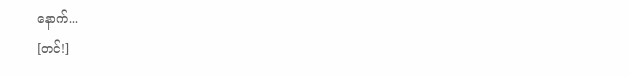နောက်...
[တင်!]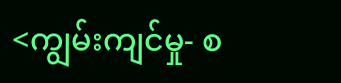<ကျွမ်းကျင်မှု- စ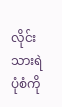လိုင်းသားရဲပုံစံကို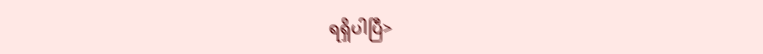ရရှိပါပြီ>